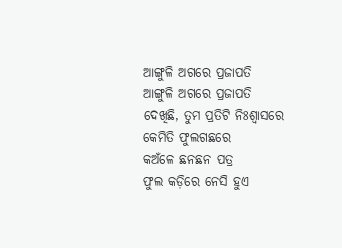ଆଙ୍ଗୁଳି ଅଗରେ ପ୍ରଜାପତି
ଆଙ୍ଗୁଳି ଅଗରେ ପ୍ରଜାପତି
ଦେଖିଛି, ତୁମ ପ୍ରତିଟି ନିଃଶ୍ବାସରେ
କେମିତି ଫୁଲଗଛରେ
କଅଁଳେ ଛନଛନ ପତ୍ର
ଫୁଲ କଡ଼ିରେ ନେସି ହୁଏ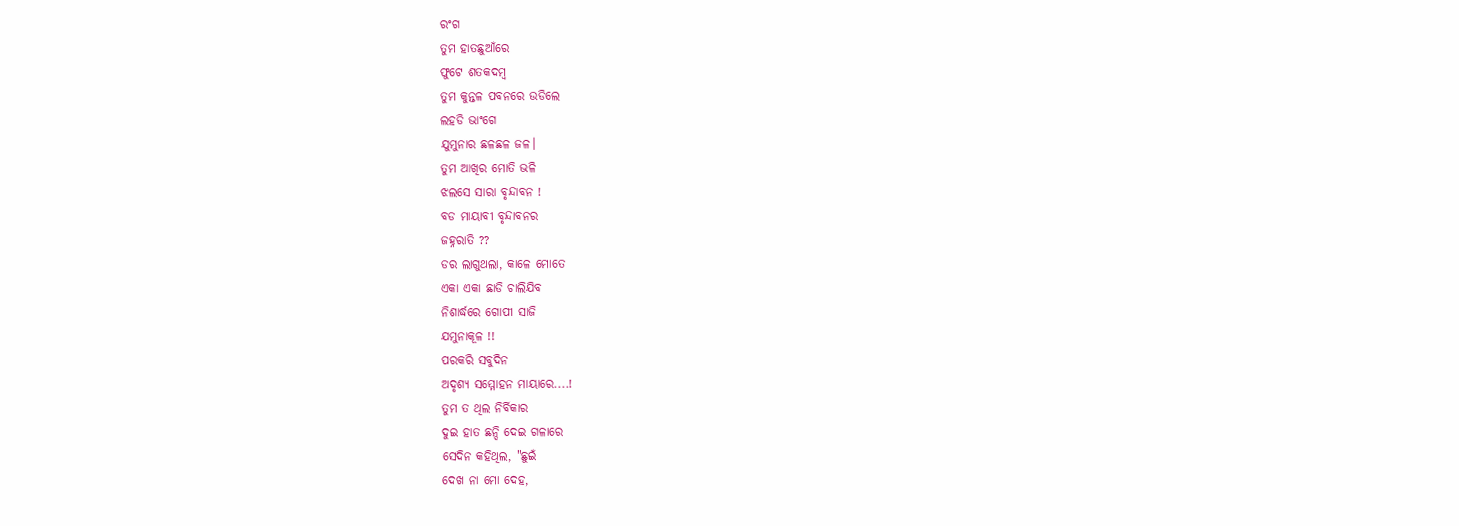ରଂଗ
ତୁମ ହାତଛୁଆଁରେ
ଫୁଟେ ଶତକଦମ୍ବ
ତୁମ କୁନ୍ତଳ ପବନରେ ଉଡିଲେ
ଲହଡି ଭାଂଗେ
ଯୁମୁନାର ଛଳଛଳ ଜଳ।
ତୁମ ଆଖିର ମୋତି ଭଳି
ଝଲସେ ସାରା ବୃନ୍ଦାବନ !
ବଡ ମାୟାବୀ ବୃନ୍ଦାବନର
ଜହ୍ନରାତି ??
ଡର ଲାଗୁଥଲା, କାଳେ ମୋତେ
ଏକା ଏକା ଛାଡି ଚାଲିଯିବ
ନିଶାର୍ଦ୍ଧରେ ଗୋପୀ ସାଜି
ଯମୁନାକୂଳ !!
ପରକରି ସବୁଦିନ
ଅଦୃଶ୍ୟ ସମ୍ମୋହନ ମାୟାରେ....!
ତୁମ ତ ଥିଲ ନିର୍ବିକାର
ଦୁଇ ହାତ ଛନ୍ଦି ଦେଇ ଗଳାରେ
ସେଦିନ କହିଥିଲ, "ଛୁଇଁ
ଦେଖ ନା ମୋ ଦେହ,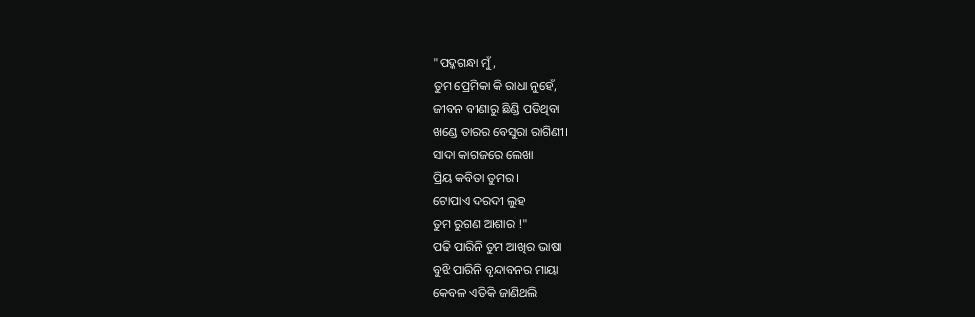"ପଦ୍କଗନ୍ଧା ମୁଁ,
ତୁମ ପ୍ରେମିକା କି ରାଧା ନୁହେଁ,
ଜୀବନ ବୀଣାରୁ ଛିଣ୍ଡି ପଡିଥିବା
ଖଣ୍ଡେ ତାରର ବେସୁରା ରାଗିଣୀ।
ସାଦା କାଗଜରେ ଲେଖା
ପ୍ରିୟ କବିତା ତୁମର।
ଟୋପାଏ ଦରଦୀ ଲୁହ
ତୁମ ରୁଗଣ ଆଶାର !"
ପଢି ପାରିନି ତୁମ ଆଖିର ଭାଷା
ବୁଝି ପାରିନି ବୃନ୍ଦାବନର ମାୟା
କେବଳ ଏତିକି ଜାଣିଥଲି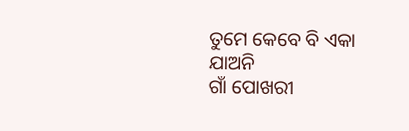ତୁମେ କେବେ ବି ଏକା ଯାଅନି
ଗାଁ ପୋଖରୀ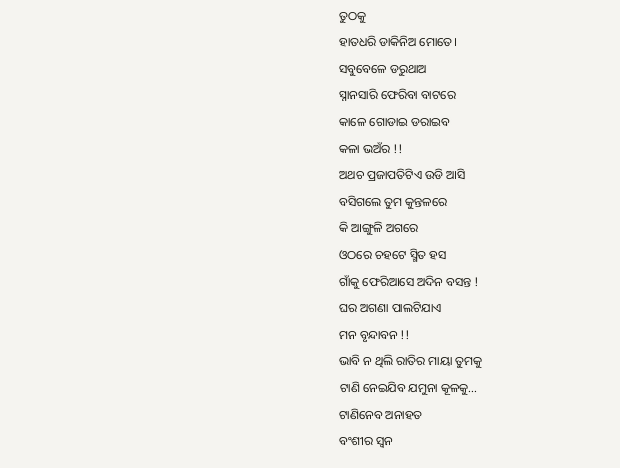ତୁଠକୁ
ହାତଧରି ଡାକିନିଅ ମୋତେ।
ସବୁବେଳେ ଡରୁଥାଅ
ସ୍ନାନସାରି ଫେରିବା ବାଟରେ
କାଳେ ଗୋଡାଇ ଡରାଇବ
କଳା ଭଅଁର !!
ଅଥଚ ପ୍ରଜାପତିଟିଏ ଉଡି ଆସି
ବସିଗଲେ ତୁମ କୁନ୍ତଳରେ
କି ଆଙ୍ଗୁଳି ଅଗରେ
ଓଠରେ ଚହଟେ ସ୍ମିତ ହସ
ଗାଁକୁ ଫେରିଆସେ ଅଦିନ ବସନ୍ତ !
ଘର ଅଗଣା ପାଲଟିଯାଏ
ମନ ବୃନ୍ଦାବନ !!
ଭାବି ନ ଥିଲି ରାତିର ମାୟା ତୁମକୁ
ଟାଣି ନେଇଯିବ ଯମୁନା କୂଳକୁ...
ଟାଣିନେବ ଅନାହତ
ବଂଶୀର ସ୍ବନ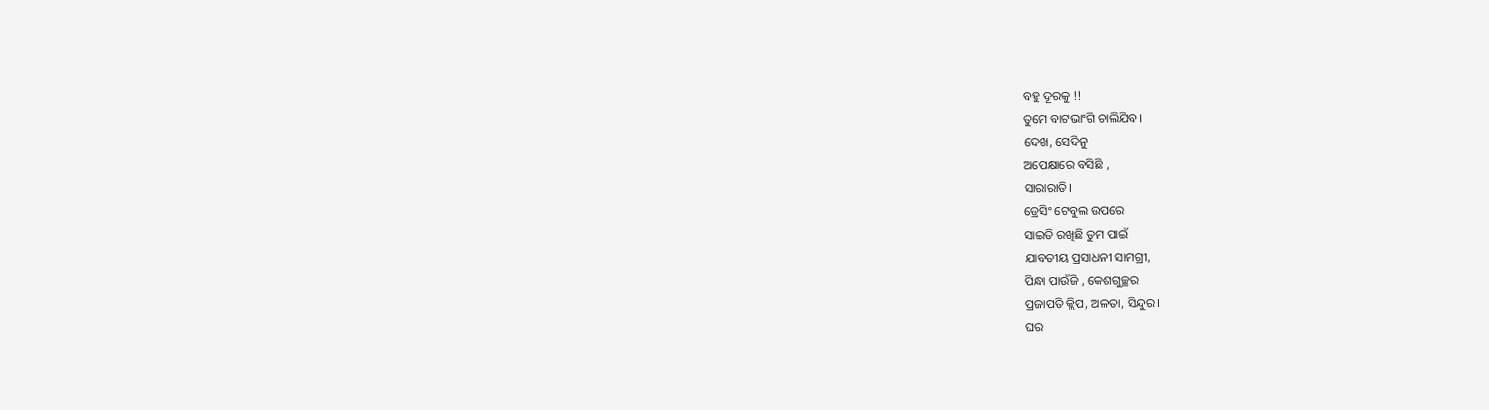ବହୁ ଦୂରକୁ !!
ତୁମେ ବାଟଭାଂଗି ଚାଲିଯିବ।
ଦେଖ, ସେଦିନୁ
ଅପେକ୍ଷାରେ ବସିଛି ,
ସାରାରାତି।
ଡ୍ରେସିଂ ଟେବୁଲ ଉପରେ
ସାଇତି ରଖିଛି ତୁମ ପାଇଁ
ଯାବତୀୟ ପ୍ରସାଧନୀ ସାମଗ୍ରୀ,
ପିନ୍ଧା ପାଉଁଜି , କେଶଗୁଚ୍ଛର
ପ୍ରଜାପତି କ୍ଲିପ, ଅଳତା, ସିନ୍ଦୁର।
ଘର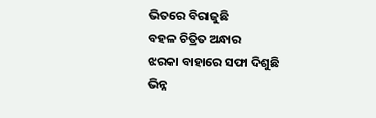ଭିତରେ ବିରାଜୁଛି
ବହଳ ଚିତ୍ରିତ ଅନ୍ଧାର
ଝରକା ବାହାରେ ସଫା ଦିଶୁଛି
ଭିନ୍ନ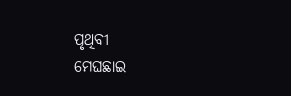ପୃଥିବୀ
ମେଘଛାଇ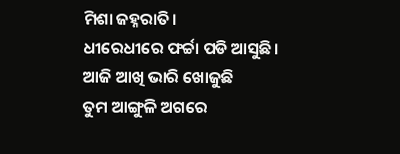ମିଶା ଜହ୍ନରାତି।
ଧୀରେଧୀରେ ଫର୍ଚ୍ଚା ପଡି ଆସୁଛି।
ଆଜି ଆଖି ଭାରି ଖୋଜୁଛି
ତୁମ ଆଙ୍ଗୁଳି ଅଗରେ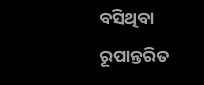ବସିଥିବା
ରୂପାନ୍ତରିତ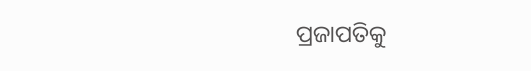ପ୍ରଜାପତିକୁ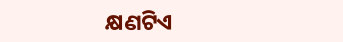କ୍ଷଣଟିଏ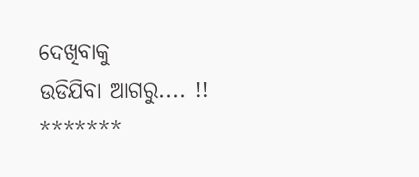ଦେଖିବାକୁ
ଉଡିଯିବା ଆଗରୁ.... !!
*******